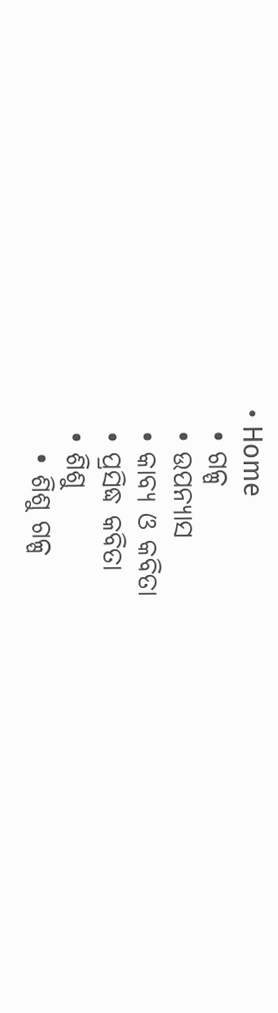• Home
  • ଗଳ୍ପ
  • ଉପନ୍ୟାସ
  • କାବ୍ୟ ଓ କବିତା
  • ପ୍ରସିଦ୍ଧ କବିତା
  • ଶିଶୁ
    • ଶିଶୁ ଗଳ୍ପ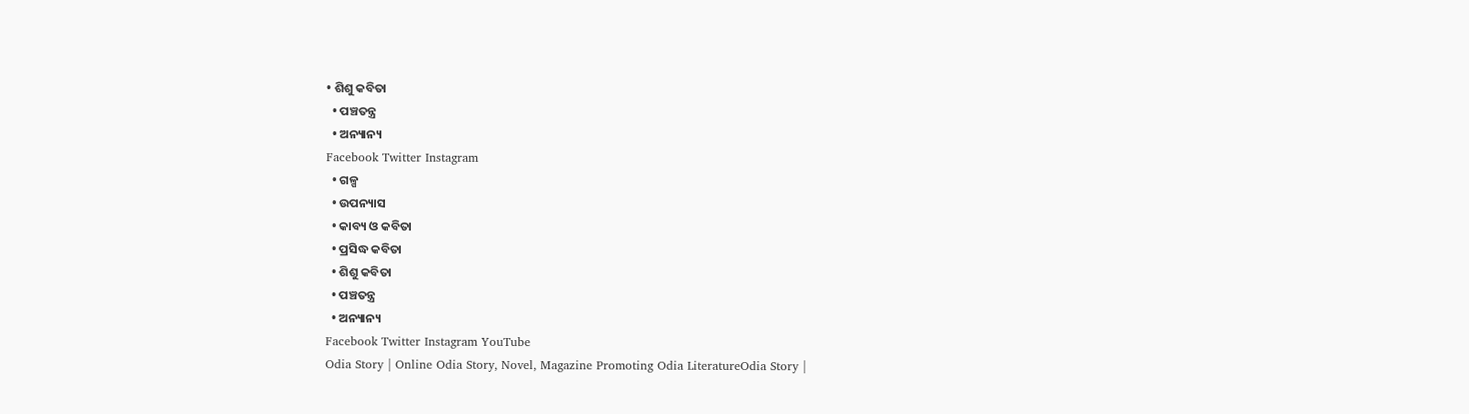• ଶିଶୁ କବିତା
  • ପଞ୍ଚତନ୍ତ୍ର
  • ଅନ୍ୟାନ୍ୟ
Facebook Twitter Instagram
  • ଗଳ୍ପ
  • ଉପନ୍ୟାସ
  • କାବ୍ୟ ଓ କବିତା
  • ପ୍ରସିଦ୍ଧ କବିତା
  • ଶିଶୁ କବିତା
  • ପଞ୍ଚତନ୍ତ୍ର
  • ଅନ୍ୟାନ୍ୟ
Facebook Twitter Instagram YouTube
Odia Story | Online Odia Story, Novel, Magazine Promoting Odia LiteratureOdia Story |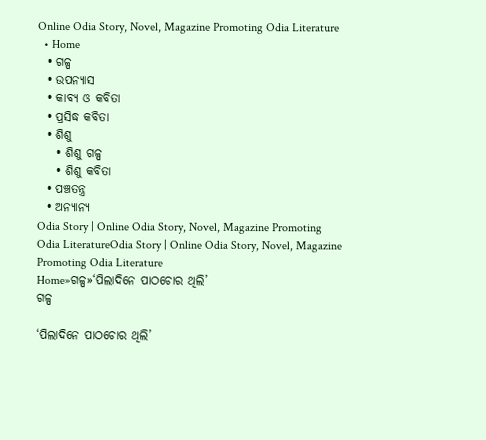Online Odia Story, Novel, Magazine Promoting Odia Literature
  • Home
  • ଗଳ୍ପ
  • ଉପନ୍ୟାସ
  • କାବ୍ୟ ଓ କବିତା
  • ପ୍ରସିଦ୍ଧ କବିତା
  • ଶିଶୁ
    • ଶିଶୁ ଗଳ୍ପ
    • ଶିଶୁ କବିତା
  • ପଞ୍ଚତନ୍ତ୍ର
  • ଅନ୍ୟାନ୍ୟ
Odia Story | Online Odia Story, Novel, Magazine Promoting Odia LiteratureOdia Story | Online Odia Story, Novel, Magazine Promoting Odia Literature
Home»ଗଳ୍ପ»‘ପିଲାଦିନେ ପାଠଚୋର ଥିଲି’
ଗଳ୍ପ

‘ପିଲାଦିନେ ପାଠଚୋର ଥିଲି’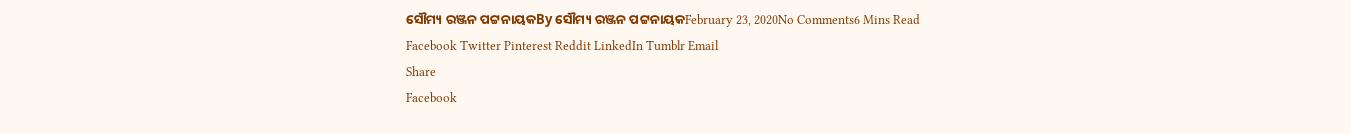ସୌମ୍ୟ ରଞ୍ଜନ ପଟ୍ଟନାୟକBy ସୌମ୍ୟ ରଞ୍ଜନ ପଟ୍ଟନାୟକFebruary 23, 2020No Comments6 Mins Read
Facebook Twitter Pinterest Reddit LinkedIn Tumblr Email
Share
Facebook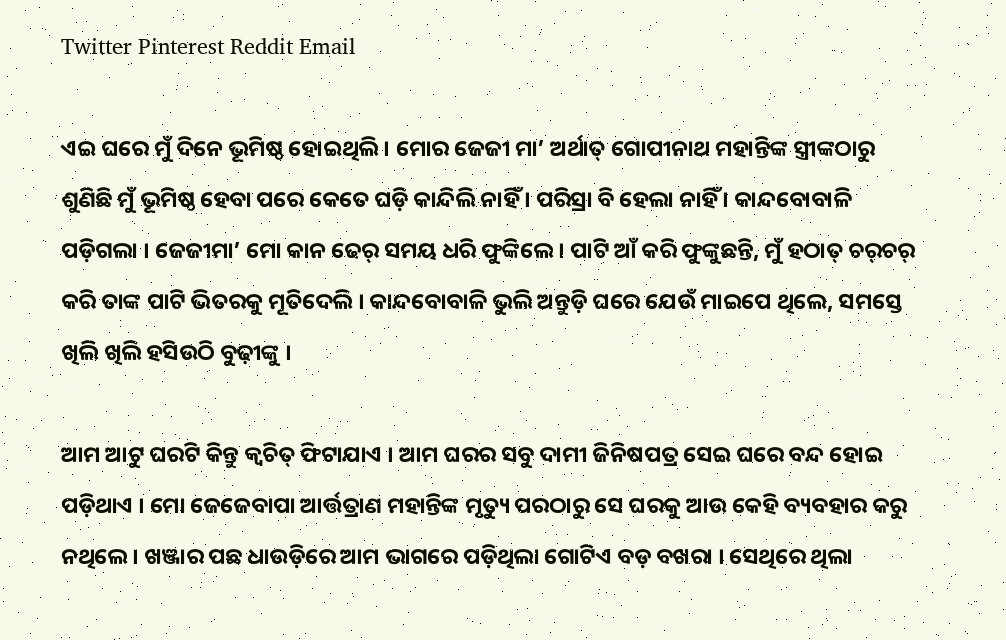Twitter Pinterest Reddit Email

ଏଇ ଘରେ ମୁଁ ଦିନେ ଭୂମିଷ୍ଠ ହୋଇଥିଲି । ମୋର ଜେଜୀ ମା’ ଅର୍ଥାତ୍‍ ଗୋପୀନାଥ ମହାନ୍ତିଙ୍କ ସ୍ତ୍ରୀଙ୍କଠାରୁ ଶୁଣିଛି ମୁଁ ଭୂମିଷ୍ଠ ହେବା ପରେ କେତେ ଘଡ଼ି କାନ୍ଦିଲି ନାହିଁ । ପରିସ୍ରା ବି ହେଲା ନାହିଁ । କାନ୍ଦବୋବାଳି ପଡ଼ିଗଲା । ଜେଜୀମା’ ମୋ କାନ ଢେର୍‍ ସମୟ ଧରି ଫୁଙ୍କିଲେ । ପାଟି ଆଁ କରି ଫୁଙ୍କୁଛନ୍ତି, ମୁଁ ହଠାତ୍‍ ଚର୍‍ଚର୍‍ କରି ତାଙ୍କ ପାଟି ଭିତରକୁ ମୂତିଦେଲି । କାନ୍ଦବୋବାଳି ଭୁଲି ଅନ୍ତୁଡ଼ି ଘରେ ଯେଉଁ ମାଇପେ ଥିଲେ, ସମସ୍ତେ ଖିଲି ଖିଲି ହସିଉଠି ବୁଢ଼ୀଙ୍କୁ ।

ଆମ ଆଟୁ ଘରଟି କିନ୍ତୁ କ୍ୱଚିତ୍‍ ଫିଟାଯାଏ । ଆମ ଘରର ସବୁ ଦାମୀ ଜିନିଷପତ୍ର ସେଇ ଘରେ ବନ୍ଦ ହୋଇ ପଡ଼ିଥାଏ । ମୋ ଜେଜେବାପା ଆର୍ତ୍ତତ୍ରାଣ ମହାନ୍ତିଙ୍କ ମୃତ୍ୟୁ ପରଠାରୁ ସେ ଘରକୁ ଆଉ କେହି ବ୍ୟବହାର କରୁ ନଥିଲେ । ଖଞ୍ଜାର ପଛ ଧାଉଡ଼ିରେ ଆମ ଭାଗରେ ପଡ଼ିଥିଲା ଗୋଟିଏ ବଡ଼ ବଖରା । ସେଥିରେ ଥିଲା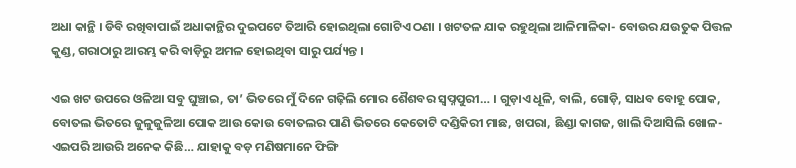ଅଧା କାନ୍ଥି । ଡିବି ରଖିବାପାଇଁ ଅଧାକାନ୍ଥିର ଦୁଇପଟେ ତିଆରି ହୋଇଥିଲା ଗୋଟିଏ ଠଣା । ଖଟତଳ ଯାକ ରହୁଥିଲା ଆଳିମାଳିକା- ବୋଉର ଯଉତୁକ ପିତ୍ତଳ କୁଣ୍ଡ, ଗରାଠାରୁ ଆରମ୍ଭ କରି ବାଡ଼ିରୁ ଅମଳ ହୋଇଥିବା ସାରୁ ପର୍ଯ୍ୟନ୍ତ ।

ଏଇ ଖଟ ଉପରେ ଓଳିଆ ସବୁ ଘୁଞ୍ଚାଇ, ତା’ ଭିତରେ ମୁଁ ଦିନେ ଗଢ଼ିଲି ମୋର ଶୈଶବର ସ୍ୱପ୍ନପୁରୀ… । ଗୁଡ଼ାଏ ଧୂଳି, ବାଲି, ଗୋଡ଼ି, ସାଧବ ବୋହୂ ପୋକ, ବୋତଲ ଭିତରେ ଜୁଳୁଜୁଳିଆ ପୋକ ଆଉ କୋଉ ବୋତଲର ପାଣି ଭିତରେ କେତୋଟି ଦଣ୍ଡିକିରୀ ମାଛ, ଖପରା, ଛିଣ୍ଡା କାଗଜ, ଖାଲି ଦିଆସିଲି ଖୋଳ- ଏଇପରି ଆଉରି ଅନେକ କିଛି… ଯାହାକୁ ବଡ଼ ମଣିଷମାନେ ଫିଙ୍ଗି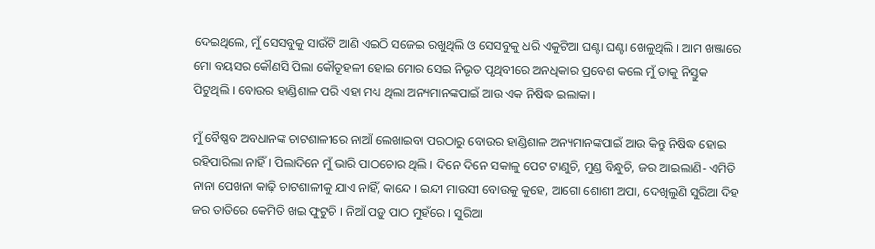ଦେଇଥିଲେ, ମୁଁ ସେସବୁକୁ ସାଉଁଟି ଆଣି ଏଇଠି ସଜେଇ ରଖୁଥିଲି ଓ ସେସବୁକୁ ଧରି ଏକୁଟିଆ ଘଣ୍ଟା ଘଣ୍ଟା ଖେଳୁଥିଲି । ଆମ ଖଞ୍ଜାରେ ମୋ ବୟସର କୌଣସି ପିଲା କୌତୂହଳୀ ହୋଇ ମୋର ସେଇ ନିଭୃତ ପୃଥିବୀରେ ଅନଧିକାର ପ୍ରବେଶ କଲେ ମୁଁ ତାକୁ ନିସ୍ତୁକ ପିଟୁଥିଲି । ବୋଉର ହାଣ୍ଡିଶାଳ ପରି ଏହା ମଧ୍ୟ ଥିଲା ଅନ୍ୟମାନଙ୍କପାଇଁ ଆଉ ଏକ ନିଷିଦ୍ଧ ଇଲାକା ।

ମୁଁ ବୈଷ୍ଣବ ଅବଧାନଙ୍କ ଚାଟଶାଳୀରେ ନାଆଁ ଲେଖାଇବା ପରଠାରୁ ବୋଉର ହାଣ୍ଡିଶାଳ ଅନ୍ୟମାନଙ୍କପାଇଁ ଆଉ କିନ୍ତୁ ନିଷିଦ୍ଧ ହୋଇ ରହିପାରିଲା ନାହିଁ । ପିଲାଦିନେ ମୁଁ ଭାରି ପାଠଚୋର ଥିଲି । ଦିନେ ଦିନେ ସକାଳୁ ପେଟ ଟାଣୁଚି, ମୁଣ୍ଡ ବିନ୍ଧୁଚି, ଜର ଆଇଲାଣି- ଏମିତି ନାନା ପେଖନା କାଢ଼ି ଚାଟଶାଳୀକୁ ଯାଏ ନାହିଁ, କାନ୍ଦେ । ଇନ୍ଦୀ ମାଉସୀ ବୋଉକୁ କୁହେ, ଆଗୋ ଶୋଶୀ ଅପା, ଦେଖିଲୁଣି ସୁରିଆ ଦିହ ଜର ତାତିରେ କେମିତି ଖଇ ଫୁଟୁଚି । ନିଆଁ ପଡ଼ୁ ପାଠ ମୁହଁରେ । ସୁରିଆ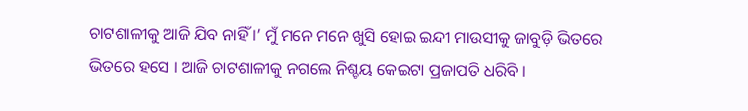ଚାଟଶାଳୀକୁ ଆଜି ଯିବ ନାହିଁ ।’ ମୁଁ ମନେ ମନେ ଖୁସି ହୋଇ ଇନ୍ଦୀ ମାଉସୀକୁ ଜାବୁଡ଼ି ଭିତରେ ଭିତରେ ହସେ । ଆଜି ଚାଟଶାଳୀକୁ ନଗଲେ ନିଶ୍ଚୟ କେଇଟା ପ୍ରଜାପତି ଧରିବି ।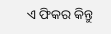ଏ ଫିକର କିନ୍ତୁ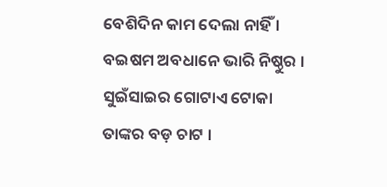ବେଶିଦିନ କାମ ଦେଲା ନାହିଁ । ବଇଷମ ଅବଧାନେ ଭାରି ନିଷ୍ଠୁର । ସୁଇଁସାଇର ଗୋଟାଏ ଟୋକା ତାଙ୍କର ବଡ଼ ଚାଟ ।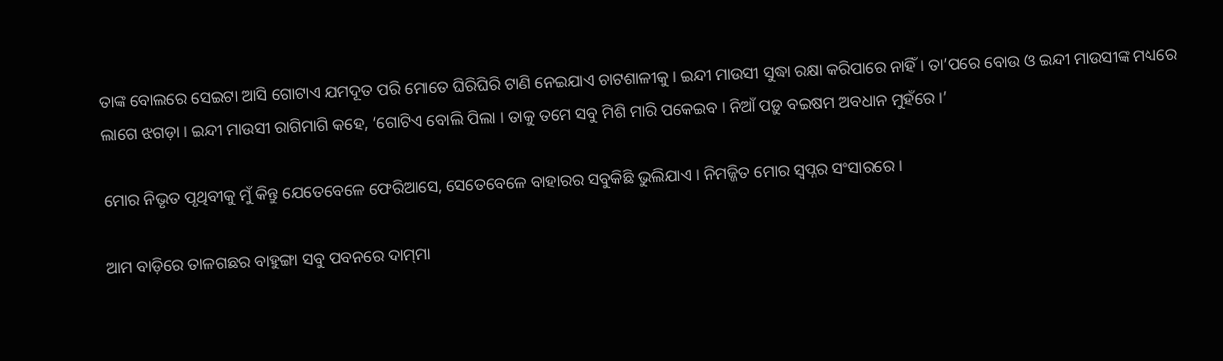ତାଙ୍କ ବୋଲରେ ସେଇଟା ଆସି ଗୋଟାଏ ଯମଦୂତ ପରି ମୋତେ ଘିରିଘିରି ଟାଣି ନେଇଯାଏ ଚାଟଶାଳୀକୁ । ଇନ୍ଦୀ ମାଉସୀ ସୁଦ୍ଧା ରକ୍ଷା କରିପାରେ ନାହିଁ । ତା’ପରେ ବୋଉ ଓ ଇନ୍ଦୀ ମାଉସୀଙ୍କ ମଧ୍ୟରେ ଲାଗେ ଝଗଡ଼ା । ଇନ୍ଦୀ ମାଉସୀ ରାଗିମାଗି କହେ, ‘ଗୋଟିଏ ବୋଲି ପିଲା । ତାକୁ ତମେ ସବୁ ମିଶି ମାରି ପକେଇବ । ନିଆଁ ପଡ଼ୁ ବଇଷମ ଅବଧାନ ମୁହଁରେ ।’

ମୋର ନିଭୃତ ପୃଥିବୀକୁ ମୁଁ କିନ୍ତୁ ଯେତେବେଳେ ଫେରିଆସେ, ସେତେବେଳେ ବାହାରର ସବୁକିଛି ଭୁଲିଯାଏ । ନିମଜ୍ଜିତ ମୋର ସ୍ୱପ୍ନର ସଂସାରରେ ।

ଆମ ବାଡ଼ିରେ ତାଳଗଛର ବାହୁଙ୍ଗା ସବୁ ପବନରେ ଦାମ୍‍ମା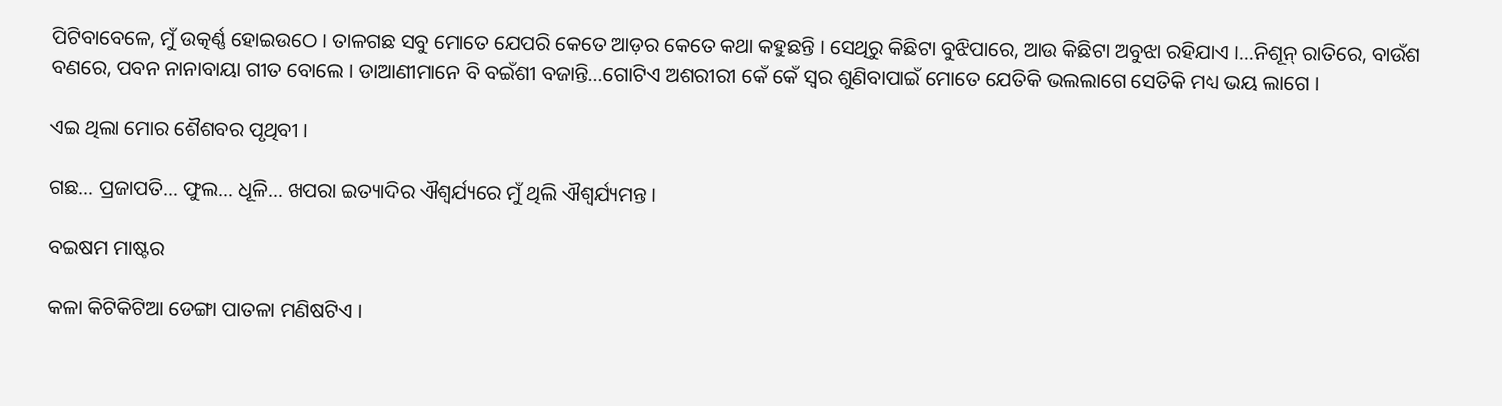ପିଟିବାବେଳେ, ମୁଁ ଉତ୍କର୍ଣ୍ଣ ହୋଇଉଠେ । ତାଳଗଛ ସବୁ ମୋତେ ଯେପରି କେତେ ଆଡ଼ର କେତେ କଥା କହୁଛନ୍ତି । ସେଥିରୁ କିଛିଟା ବୁଝିପାରେ, ଆଉ କିଛିଟା ଅବୁଝା ରହିଯାଏ ।…ନିଶୂନ୍‍ ରାତିରେ, ବାଉଁଶ ବଣରେ, ପବନ ନାନାବାୟା ଗୀତ ବୋଲେ । ଡାଆଣୀମାନେ ବି ବଇଁଶୀ ବଜାନ୍ତି…ଗୋଟିଏ ଅଶରୀରୀ କେଁ କେଁ ସ୍ୱର ଶୁଣିବାପାଇଁ ମୋତେ ଯେତିକି ଭଲଲାଗେ ସେତିକି ମଧ୍ୟ ଭୟ ଲାଗେ ।

ଏଇ ଥିଲା ମୋର ଶୈଶବର ପୃଥିବୀ ।

ଗଛ… ପ୍ରଜାପତି… ଫୁଲ… ଧୂଳି… ଖପରା ଇତ୍ୟାଦିର ଐଶ୍ୱର୍ଯ୍ୟରେ ମୁଁ ଥିଲି ଐଶ୍ୱର୍ଯ୍ୟମନ୍ତ ।

ବଇଷମ ମାଷ୍ଟର

କଳା କିଟିକିଟିଆ ଡେଙ୍ଗା ପାତଳା ମଣିଷଟିଏ ।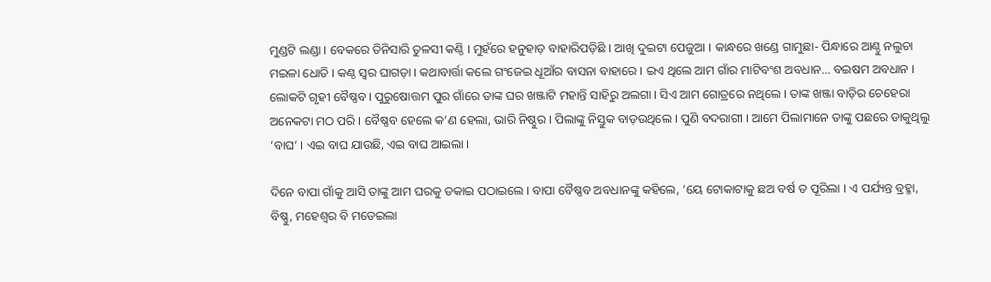ମୁଣ୍ଡଟି ଲଣ୍ଡା । ବେକରେ ତିନିସାରି ତୁଳସୀ କଣ୍ଠି । ମୁହଁରେ ହନୁହାଡ଼ ବାହାରିପଡ଼ିଛି । ଆଖି ଦୁଇଟା ପେଜୁଆ । କାନ୍ଧରେ ଖଣ୍ଡେ ଗାମୁଛା- ପିନ୍ଧାରେ ଆଣ୍ଠୁ ନଲୁଚା ମଇଳା ଧୋତି । କଣ୍ଠ ସ୍ୱର ଘାଗଡ଼ା । କଥାବାର୍ତ୍ତା କଲେ ଗଂଜେଇ ଧୂଆଁର ବାସନା ବାହାରେ । ଇଏ ଥିଲେ ଆମ ଗାଁର ମାଟିବଂଶ ଅବଧାନ… ବଇଷମ ଅବଧାନ । ଲୋକଟି ଗୃହୀ ବୈଷ୍ଣବ । ପୁରୁଷୋତ୍ତମ ପୁର ଗାଁରେ ତାଙ୍କ ଘର ଖଞ୍ଜାଟି ମହାନ୍ତି ସାହିରୁ ଅଲଗା । ସିଏ ଆମ ଗୋତ୍ରରେ ନଥିଲେ । ତାଙ୍କ ଖଞ୍ଜା ବାଡ଼ିର ଚେହେରା ଅନେକଟା ମଠ ପରି । ବୈଷ୍ଣବ ହେଲେ କ’ଣ ହେଲା, ଭାରି ନିଷ୍ଠୁର । ପିଲାଙ୍କୁ ନିସ୍ତୁକ ବାଡ଼ଉଥିଲେ । ପୁଣି ବଦରାଗୀ । ଆମେ ପିଲାମାନେ ତାଙ୍କୁ ପଛରେ ଡାକୁଥିଲୁ ‘ବାଘ’ । ଏଇ ବାଘ ଯାଉଛି, ଏଇ ବାଘ ଆଇଲା ।

ଦିନେ ବାପା ଗାଁକୁ ଆସି ତାଙ୍କୁ ଆମ ଘରକୁ ଡକାଇ ପଠାଇଲେ । ବାପା ବୈଷ୍ଣବ ଅବଧାନଙ୍କୁ କହିଲେ, ‘ୟେ ଟୋକାଟାକୁ ଛଅ ବର୍ଷ ତ ପୂରିଲା । ଏ ପର୍ଯ୍ୟନ୍ତ ବ୍ରହ୍ମା, ବିଷ୍ଣୁ, ମହେଶ୍ୱର ବି ମଡେଇଲା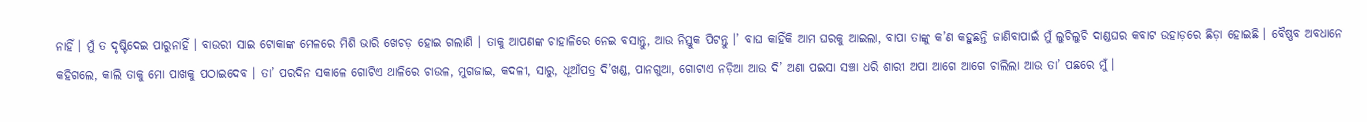ନାହିଁ । ମୁଁ ତ ଦୃଷ୍ଟିଦେଇ ପାରୁନାହିଁ । ବାଉରୀ ସାଇ ଟୋକାଙ୍କ ମେଳରେ ମିଶି ଭାରି ଖେଚଡ଼ ହୋଇ ଗଲାଣି । ତାକୁ ଆପଣଙ୍କ ଚାହାଳିରେ ନେଇ ବସାନ୍ତୁ, ଆଉ ନିସ୍ତୁକ ପିଟନ୍ତୁ ।’ ବାଘ କାହିଁକି ଆମ ଘରକୁ ଆଇଲା, ବାପା ତାଙ୍କୁ କ’ଣ କହୁଛନ୍ତି ଜାଣିବାପାଇଁ ମୁଁ ଲୁଚିଲୁଚି ଦାଣ୍ଡଘର କବାଟ ଉହାଡ଼ରେ ଛିଡ଼ା ହୋଇଛି । ବୈଷ୍ଣବ ଅବଧାନେ କହିଗଲେ, କାଲି ତାକୁ ମୋ ପାଖକୁ ପଠାଇଦେବ । ତା’ ପରଦିନ ସକାଳେ ଗୋଟିଏ ଥାଳିରେ ଚାଉଳ, ମୁଗଜାଇ, କଦଳୀ, ସାରୁ, ଧୂଆଁପତ୍ର ଦି’ଖଣ୍ଡ, ପାନଗୁଆ, ଗୋଟାଏ ନଡ଼ିଆ ଆଉ ଦି’ ଅଣା ପଇସା ସଞ୍ଚା ଧରି ଶାରୀ ଅପା ଆଗେ ଆଗେ ଚାଲିଲା ଆଉ ତା’ ପଛରେ ମୁଁ ।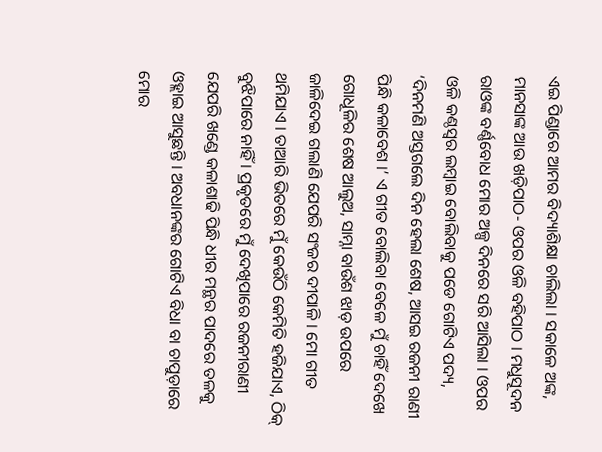ଏଇ ପିଣ୍ଡାରେ ଆମର ବିଦ୍ୟାଶିକ୍ଷା ଚାଲିଲା । ସକାଳେ ଅଙ୍କ, ମାନସାଙ୍କ ଆଉ ଖଡ଼ିପାଠ- ଓପର ଓଳି ବହିପାଠ । ମଧୁସୂଦନ ରାଓଙ୍କ ବର୍ଣ୍ଣବୋଧ ମୋର ଅଳ୍ପ ଦିନରେ ସରି ଆସିଲା । ଓପର ଓଳି କଣ୍ଠସ୍ୱର ଲମ୍ୱାଇ ବୋଲିବାକୁ ପଡେ ଗୋଟିଏ ପଦ୍ୟ, ‘ଦିନମଣି ଅସ୍ତଗଲେ ଦିନ ହେଲା ଶେଷ, ଆସଇ ରଜନୀ ରାଣୀ ପିନ୍ଧି କଳାବେଶ ।’ ଏ ଗୀତ ବୋଲିବା ବେଳେ ମୁଁ ଚାହିଁ ଦେଖେ ଗୋଧୂଳିର ଶେଷ ଆଲୁଅ, ସାମ୍ନା ବାଉଁଶ ଝାଡ଼ ଉପରେ ଜାଳିଦେଇ ଗଲାଣି ଯେପରି ସଂଜର ଦୀପାଳି । ମୋ ଗୀତ ଥମିଯାଏ । ତାଆରି ଭିତରେ ମୁଁ କେଉଁଠି କେମିତି ହଜିଯାଏ, ଠିକ୍‍ ବୁଝିପାରେ ନାହିଁ । ପ୍ରକୃତରେ ମୁଁ ଦେଖିପାରେ ରଜନୀରାଣୀ ଯେପରି ଖଣ୍ଡେ କଳାଶାଢି ପିନ୍ଧି ଧୀର ମନ୍ଥର ପାଦରେ ତଳକୁ ଓହ୍ଲାଇ ଆସୁଛନ୍ତି । ଅବଧାନଙ୍କର ଗୋଟିଏ ବିଧା ବା ଚାପୁଡ଼ାରେ ମୋର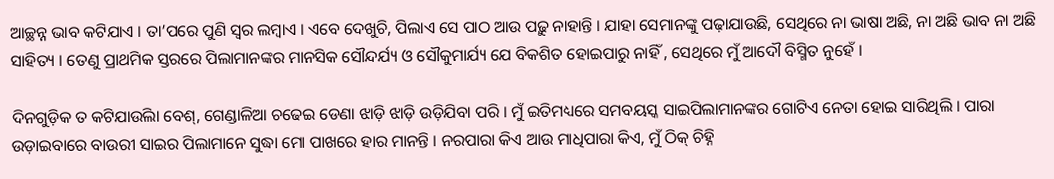ଆଚ୍ଛନ୍ନ ଭାବ କଟିଯାଏ । ତା’ପରେ ପୁଣି ସ୍ୱର ଲମ୍ୱାଏ । ଏବେ ଦେଖୁଚି, ପିଲାଏ ସେ ପାଠ ଆଉ ପଢ଼ୁ ନାହାନ୍ତି । ଯାହା ସେମାନଙ୍କୁ ପଢ଼ାଯାଉଛି, ସେଥିରେ ନା ଭାଷା ଅଛି, ନା ଅଛି ଭାବ ନା ଅଛି ସାହିତ୍ୟ । ତେଣୁ ପ୍ରାଥମିକ ସ୍ତରରେ ପିଲାମାନଙ୍କର ମାନସିକ ସୌନ୍ଦର୍ଯ୍ୟ ଓ ସୌକୁମାର୍ଯ୍ୟ ଯେ ବିକଶିତ ହୋଇପାରୁ ନାହିଁ , ସେଥିରେ ମୁଁ ଆଦୌ ବିସ୍ମିତ ନୁହେଁ ।

ଦିନଗୁଡ଼ିକ ତ କଟିଯାଉିଲା ବେଶ୍‍, ଗେଣ୍ଡାଳିଆ ଚଢେଇ ଡେଣା ଝାଡ଼ି ଝାଡ଼ି ଉଡ଼ିଯିବା ପରି । ମୁଁ ଇତିମଧ୍ୟରେ ସମବୟସ୍କ ସାଇପିଲାମାନଙ୍କର ଗୋଟିଏ ନେତା ହୋଇ ସାରିଥିଲି । ପାରା ଉଡ଼ାଇବାରେ ବାଉରୀ ସାଇର ପିଲାମାନେ ସୁଦ୍ଧା ମୋ ପାଖରେ ହାର ମାନନ୍ତି । ନରପାରା କିଏ ଆଉ ମାଧିପାରା କିଏ, ମୁଁ ଠିକ୍‍ ଚିହ୍ନି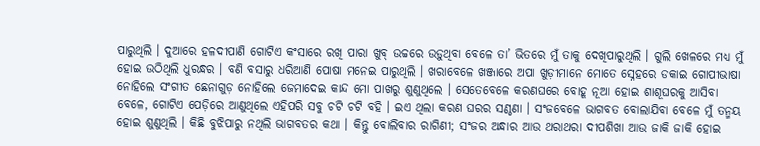ପାରୁଥିଲି । ଦୁଆରେ ହଳଦୀପାଣି ଗୋଟିଏ କଂସାରେ ରଖି ପାରା ଖୁବ୍‍ ଉଚ୍ଚରେ ଉଡ଼ୁଥିବା ବେଳେ ତା’ ଭିତରେ ମୁଁ ତାକୁ ଦେଖିପାରୁଥିଲି । ଗୁଲି ଖେଳରେ ମଧ୍ୟ ମୁଁ ହୋଇ ଉଠିଥିଲି ଧୁରନ୍ଧର । ବଣି ବସାରୁ ଧରିଆଣି ପୋଷା ମନେଇ ପାରୁଥିଲି । ଖରାବେଳେ ଖଞ୍ଜାରେ ଅପା ଖୁଡ଼ୀମାନେ ମୋତେ ସ୍ନେହରେ ଡକାଇ ଗୋପୀଭାଷା ନୋହିଲେ ସଂଗୀତ ଛେନାଗୁଡ଼ ନୋହିଲେ ଜେମାଦେଇ କାନ୍ଦ ମୋ ପାଖରୁ ଶୁଣୁଥିଲେ । ସେତେବେଳେ କରଣଘରେ ବୋହୂ ନୂଆ ହୋଇ ଶାଶୂଘରକୁ ଆସିବା ବେଳେ, ଗୋଟିଏ ପେଡ଼ିରେ ଆଣୁଥିଲେ ଏହିପରି ସବୁ ଚଟି ଚଟି ବହି । ଇଏ ଥିଲା କରଣ ଘରର ସଣ୍ଠଣା । ସଂଜବେଳେ ଭାଗବତ ବୋଲାଯିବା ବେଳେ ମୁଁ ତନ୍ମୟ ହୋଇ ଶୁଣୁଥିଲି । କିଛି ବୁଝିପାରୁ ନଥିଲି ଭାଗବତର କଥା । କିନ୍ତୁ ବୋଲିବାର ରାଗିଣୀ; ସଂଜର ଅନ୍ଧାର ଆଉ ଥରାଥରା ଦୀପଶିଖା ଆଉ ଜାକି ଜାକି ହୋଇ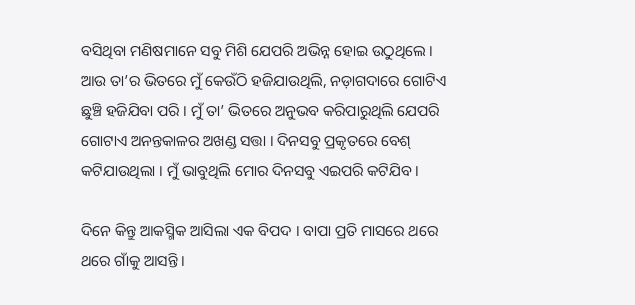ବସିଥିବା ମଣିଷମାନେ ସବୁ ମିଶି ଯେପରି ଅଭିନ୍ନ ହୋଇ ଉଠୁଥିଲେ । ଆଉ ତା’ର ଭିତରେ ମୁଁ କେଉଁଠି ହଜିଯାଉଥିଲି, ନଡ଼ାଗଦାରେ ଗୋଟିଏ ଛୁଞ୍ଚି ହଜିଯିବା ପରି । ମୁଁ ତା’ ଭିତରେ ଅନୁଭବ କରିପାରୁଥିଲି ଯେପରି ଗୋଟାଏ ଅନନ୍ତକାଳର ଅଖଣ୍ଡ ସତ୍ତା । ଦିନସବୁ ପ୍ରକୃତରେ ବେଶ୍‍ କଟିଯାଉଥିଲା । ମୁଁ ଭାବୁଥିଲି ମୋର ଦିନସବୁ ଏଇପରି କଟିଯିବ ।

ଦିନେ କିନ୍ତୁ ଆକସ୍ମିକ ଆସିଲା ଏକ ବିପଦ । ବାପା ପ୍ରତି ମାସରେ ଥରେ ଥରେ ଗାଁକୁ ଆସନ୍ତି ।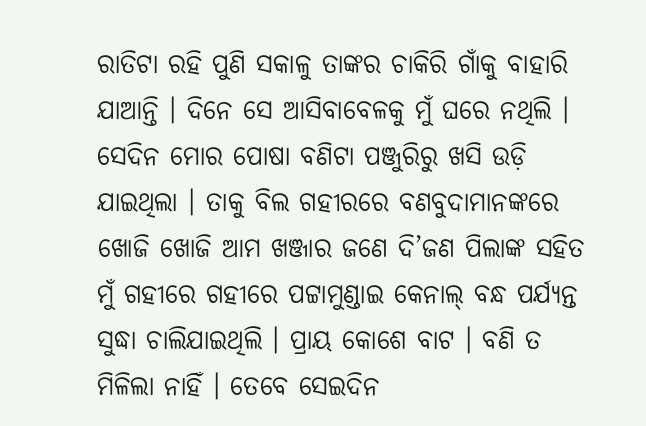ରାତିଟା ରହି ପୁଣି ସକାଳୁ ତାଙ୍କର ଚାକିରି ଗାଁକୁ ବାହାରି ଯାଆନ୍ତି । ଦିନେ ସେ ଆସିବାବେଳକୁ ମୁଁ ଘରେ ନଥିଲି । ସେଦିନ ମୋର ପୋଷା ବଣିଟା ପଞ୍ଜୁରିରୁ ଖସି ଉଡ଼ି ଯାଇଥିଲା । ତାକୁ ବିଲ ଗହୀରରେ ବଣବୁଦାମାନଙ୍କରେ ଖୋଜି ଖୋଜି ଆମ ଖଞ୍ଜାର ଜଣେ ଦି’ଜଣ ପିଲାଙ୍କ ସହିତ ମୁଁ ଗହୀରେ ଗହୀରେ ପଟ୍ଟାମୁଣ୍ଡାଇ କେନାଲ୍‍ ବନ୍ଧ ପର୍ଯ୍ୟନ୍ତ ସୁଦ୍ଧା ଚାଲିଯାଇଥିଲି । ପ୍ରାୟ କୋଶେ ବାଟ । ବଣି ତ ମିଳିଲା ନାହିଁ । ତେବେ ସେଇଦିନ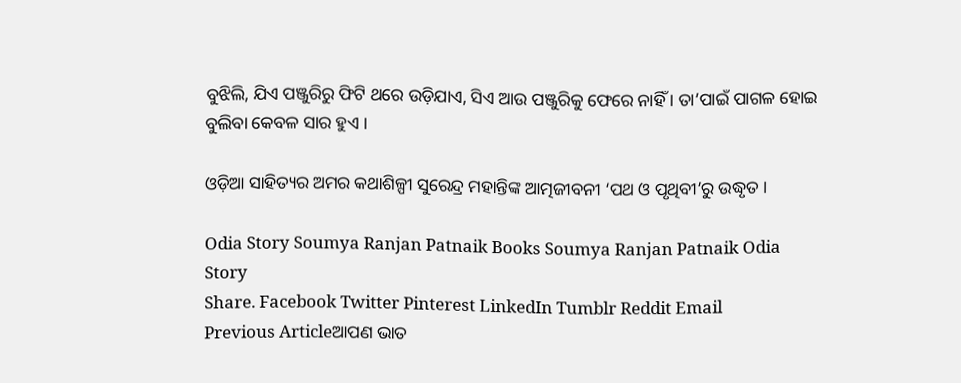ବୁଝିଲି, ଯିଏ ପଞ୍ଜୁରିରୁ ଫିଟି ଥରେ ଉଡ଼ିଯାଏ, ସିଏ ଆଉ ପଞ୍ଜୁରିକୁ ଫେରେ ନାହିଁ । ତା’ପାଇଁ ପାଗଳ ହୋଇ ବୁଲିବା କେବଳ ସାର ହୁଏ ।

ଓଡ଼ିଆ ସାହିତ୍ୟର ଅମର କଥାଶିଳ୍ପୀ ସୁରେନ୍ଦ୍ର ମହାନ୍ତିଙ୍କ ଆତ୍ମଜୀବନୀ ‘ପଥ ଓ ପୃଥିବୀ’ରୁ ଉଦ୍ଧୃତ ।

Odia Story Soumya Ranjan Patnaik Books Soumya Ranjan Patnaik Odia Story
Share. Facebook Twitter Pinterest LinkedIn Tumblr Reddit Email
Previous Articleଆପଣ ଭାତ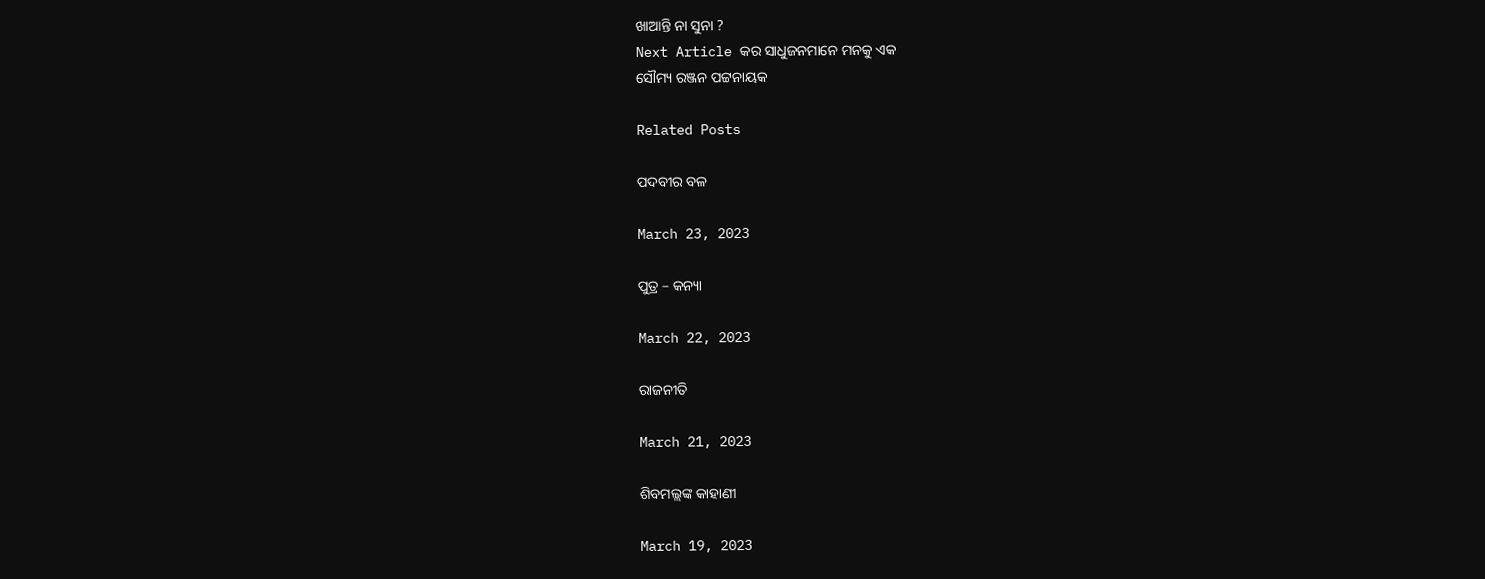ଖାଆନ୍ତି ନା ସୁନା ?
Next Article କର ସାଧୁଜନମାନେ ମନକୁ ଏକ
ସୌମ୍ୟ ରଞ୍ଜନ ପଟ୍ଟନାୟକ

Related Posts

ପଦବୀର ବଳ

March 23, 2023

ପୁତ୍ର – କନ୍ୟା

March 22, 2023

ରାଜନୀତି

March 21, 2023

ଶିବମଲ୍ଲଙ୍କ କାହାଣୀ

March 19, 2023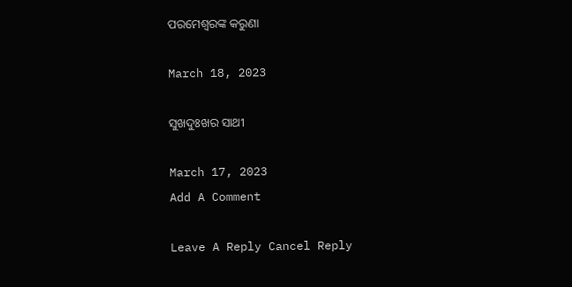ପରମେଶ୍ୱରଙ୍କ କରୁଣା

March 18, 2023

ସୁଖଦୁଃଖର ସାଥୀ

March 17, 2023
Add A Comment

Leave A Reply Cancel Reply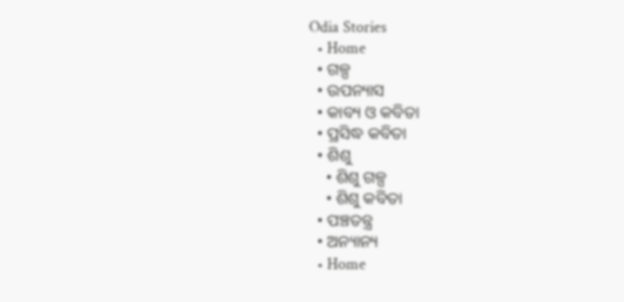Odia Stories
  • Home
  • ଗଳ୍ପ
  • ଉପନ୍ୟାସ
  • କାବ୍ୟ ଓ କବିତା
  • ପ୍ରସିଦ୍ଧ କବିତା
  • ଶିଶୁ
    • ଶିଶୁ ଗଳ୍ପ
    • ଶିଶୁ କବିତା
  • ପଞ୍ଚତନ୍ତ୍ର
  • ଅନ୍ୟାନ୍ୟ
  • Home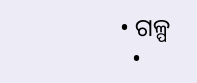• ଗଳ୍ପ
  •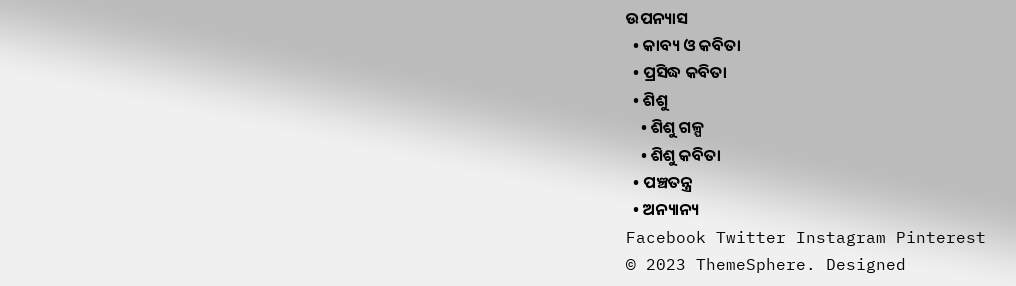ଉପନ୍ୟାସ
  • କାବ୍ୟ ଓ କବିତା
  • ପ୍ରସିଦ୍ଧ କବିତା
  • ଶିଶୁ
    • ଶିଶୁ ଗଳ୍ପ
    • ଶିଶୁ କବିତା
  • ପଞ୍ଚତନ୍ତ୍ର
  • ଅନ୍ୟାନ୍ୟ
Facebook Twitter Instagram Pinterest
© 2023 ThemeSphere. Designed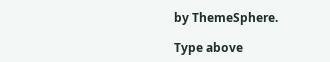by ThemeSphere.

Type above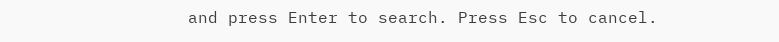and press Enter to search. Press Esc to cancel.